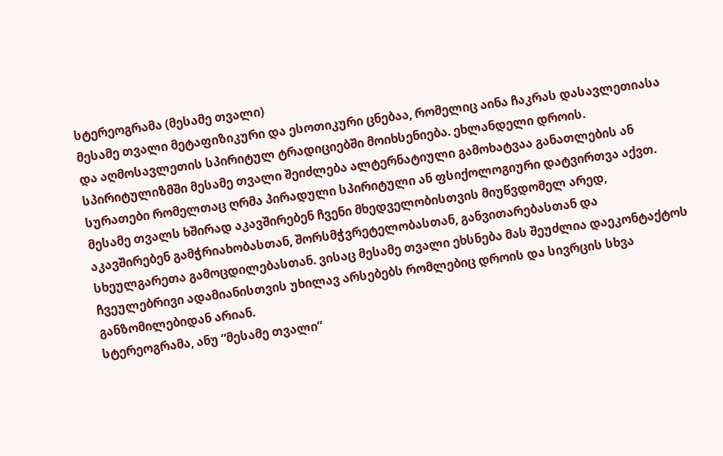სტერეოგრამა (მესამე თვალი)
მესამე თვალი მეტაფიზიკური და ესოთიკური ცნებაა, რომელიც აინა ჩაკრას დასავლეთიასა და აღმოსავლეთის სპირიტულ ტრადიციებში მოიხსენიება. ეხლანდელი დროის.
სპირიტულიზმში მესამე თვალი შეიძლება ალტერნატიული გამოხატვაა განათლების ან სურათები რომელთაც ღრმა პირადული სპირიტული ან ფსიქოლოგიური დატვირთვა აქვთ. მესამე თვალს ხშირად აკავშირებენ ჩვენი მხედველობისთვის მიუწვდომელ არედ, აკავშირებენ გამჭრიახობასთან, შორსმჭვრეტელობასთან, განვითარებასთან და სხეულგარეთა გამოცდილებასთან. ვისაც მესამე თვალი ეხსნება მას შეუძლია დაეკონტაქტოს ჩვეულებრივი ადამიანისთვის უხილავ არსებებს რომლებიც დროის და სივრცის სხვა განზომილებიდან არიან.
სტერეოგრამა, ანუ “მესამე თვალი”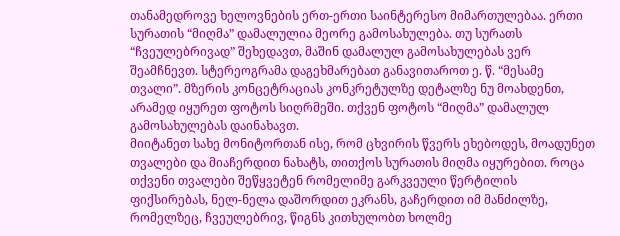თანამედროვე ხელოვნების ერთ-ერთი საინტერესო მიმართულებაა. ერთი სურათის “მიღმა” დამალულია მეორე გამოსახულება. თუ სურათს “ჩვეულებრივად” შეხედავთ, მაშინ დამალულ გამოსახულებას ვერ შეამჩნევთ. სტერეოგრამა დაგეხმარებათ განავითაროთ ე. წ. “მესამე თვალი”. მზერის კონცეტრაციას კონკრეტულზე დეტალზე ნუ მოახდენთ, არამედ იყურეთ ფოტოს სიღრმეში. თქვენ ფოტოს “მიღმა” დამალულ გამოსახულებას დაინახავთ.
მიიტანეთ სახე მონიტორთან ისე, რომ ცხვირის წვერს ეხებოდეს, მოადუნეთ თვალები და მიაჩერდით ნახატს, თითქოს სურათის მიღმა იყურებით. როცა თქვენი თვალები შეწყვეტენ რომელიმე გარკვეული წერტილის ფიქსირებას, ნელ-ნელა დაშორდით ეკრანს, გაჩერდით იმ მანძილზე, რომელზეც, ჩვეულებრივ, წიგნს კითხულობთ ხოლმე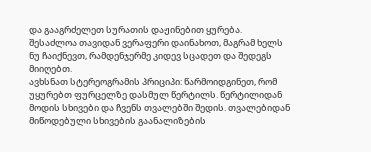და გააგრძელეთ სურათის დაჟინებით ყურება. შესაძლოა თავიდან ვერაფერი დაინახოთ, მაგრამ ხელს ნუ ჩაიქნევთ, რამდენჯერმე კიდევ სცადეთ და შედეგს მიიღებთ.
ავხსნათ სტერეოგრამის პრიციპი: წარმოიდგინეთ, რომ უყურებთ ფურცელზე დასმულ წერტილს. წერტილიდან მოდის სხივები და ჩვენს თვალებში შედის. თვალებიდან მიწოდებული სხივების გაანალიზების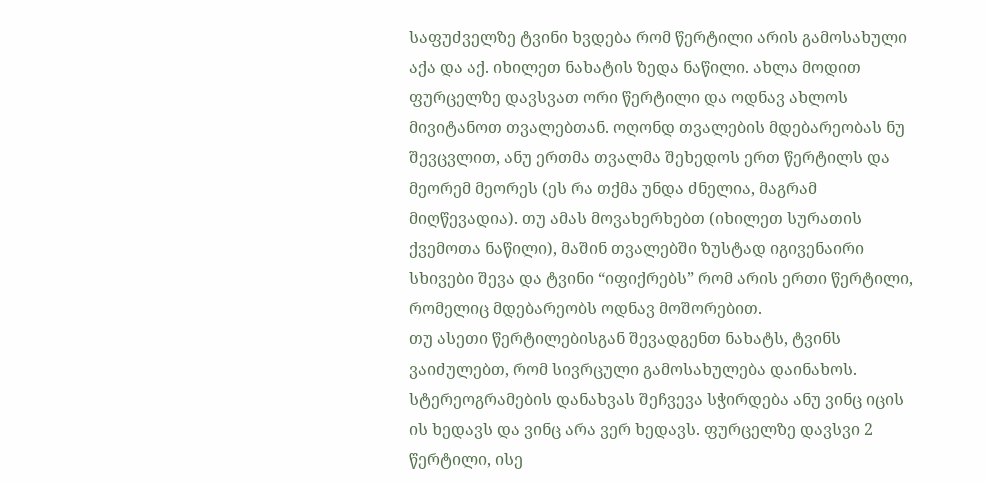საფუძველზე ტვინი ხვდება რომ წერტილი არის გამოსახული აქა და აქ. იხილეთ ნახატის ზედა ნაწილი. ახლა მოდით ფურცელზე დავსვათ ორი წერტილი და ოდნავ ახლოს მივიტანოთ თვალებთან. ოღონდ თვალების მდებარეობას ნუ შევცვლით, ანუ ერთმა თვალმა შეხედოს ერთ წერტილს და მეორემ მეორეს (ეს რა თქმა უნდა ძნელია, მაგრამ მიღწევადია). თუ ამას მოვახერხებთ (იხილეთ სურათის ქვემოთა ნაწილი), მაშინ თვალებში ზუსტად იგივენაირი სხივები შევა და ტვინი “იფიქრებს” რომ არის ერთი წერტილი, რომელიც მდებარეობს ოდნავ მოშორებით.
თუ ასეთი წერტილებისგან შევადგენთ ნახატს, ტვინს ვაიძულებთ, რომ სივრცული გამოსახულება დაინახოს. სტერეოგრამების დანახვას შეჩვევა სჭირდება ანუ ვინც იცის ის ხედავს და ვინც არა ვერ ხედავს. ფურცელზე დავსვი 2 წერტილი, ისე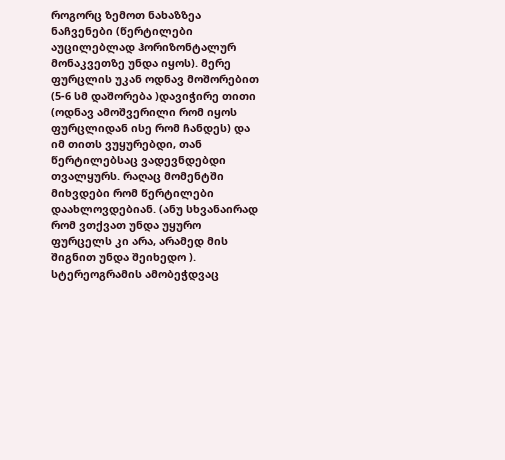როგორც ზემოთ ნახაზზეა ნაჩვენები (წერტილები აუცილებლად ჰორიზონტალურ მონაკვეთზე უნდა იყოს). მერე ფურცლის უკან ოდნავ მოშორებით (5-6 სმ დაშორება )დავიჭირე თითი (ოდნავ ამოშვერილი რომ იყოს ფურცლიდან ისე რომ ჩანდეს) და იმ თითს ვუყურებდი, თან წერტილებსაც ვადევნდებდი თვალყურს. რაღაც მომენტში მიხვდები რომ წერტილები დაახლოვდებიან. (ანუ სხვანაირად რომ ვთქვათ უნდა უყურო ფურცელს კი არა, არამედ მის შიგნით უნდა შეიხედო ). სტერეოგრამის ამობეჭდვაც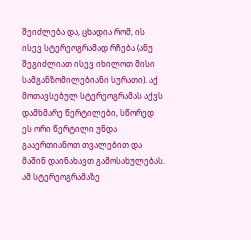შეიძლება და, ცხადია რომ, ის ისევ სტერეოგრამად რჩება (ანუ შეგიძლიათ ისევ იხილოთ მისი სამგანზომილებიანი სურათი). აქ მოთავსებულ სტერეოგრამას აქვს დამხმარე წერტილები, სწორედ ეს ორი წერტილი უნდა გააერთიანოთ თვალებით და მაშინ დაინახავთ გამოსახულებას. ამ სტერეოგრამაზე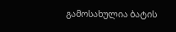გამოსახულია ბატის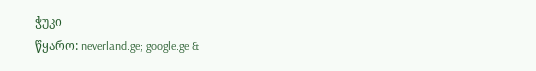ჭუკი
წყარო: neverland.ge; google.ge &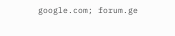google.com; forum.ge